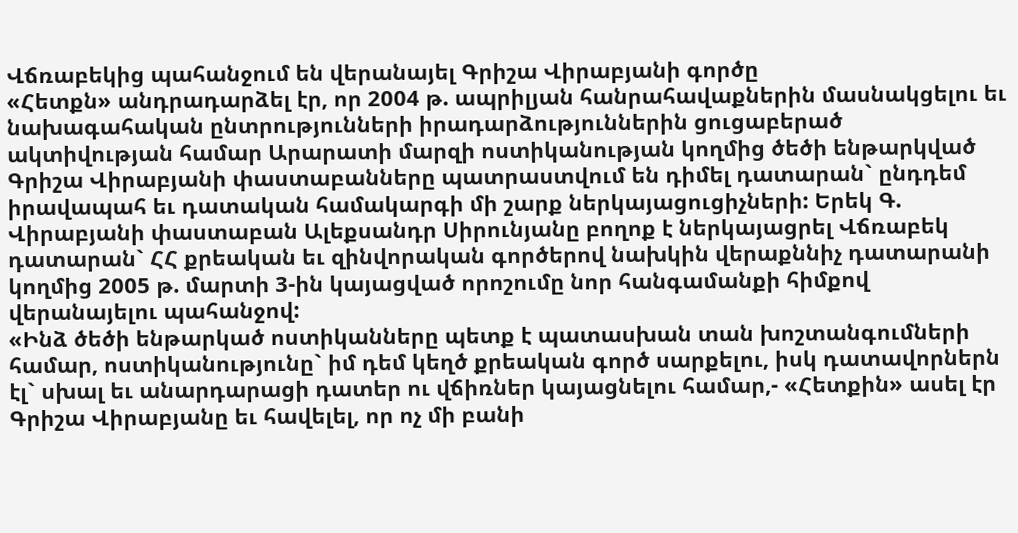Վճռաբեկից պահանջում են վերանայել Գրիշա Վիրաբյանի գործը
«Հետքն» անդրադարձել էր, որ 2004 թ. ապրիլյան հանրահավաքներին մասնակցելու եւ նախագահական ընտրությունների իրադարձություններին ցուցաբերած ակտիվության համար Արարատի մարզի ոստիկանության կողմից ծեծի ենթարկված Գրիշա Վիրաբյանի փաստաբանները պատրաստվում են դիմել դատարան` ընդդեմ իրավապահ եւ դատական համակարգի մի շարք ներկայացուցիչների: Երեկ Գ. Վիրաբյանի փաստաբան Ալեքսանդր Սիրունյանը բողոք է ներկայացրել Վճռաբեկ դատարան` ՀՀ քրեական եւ զինվորական գործերով նախկին վերաքննիչ դատարանի կողմից 2005 թ. մարտի 3-ին կայացված որոշումը նոր հանգամանքի հիմքով վերանայելու պահանջով:
«Ինձ ծեծի ենթարկած ոստիկանները պետք է պատասխան տան խոշտանգումների համար, ոստիկանությունը` իմ դեմ կեղծ քրեական գործ սարքելու, իսկ դատավորներն էլ` սխալ եւ անարդարացի դատեր ու վճիռներ կայացնելու համար,- «Հետքին» ասել էր Գրիշա Վիրաբյանը եւ հավելել, որ ոչ մի բանի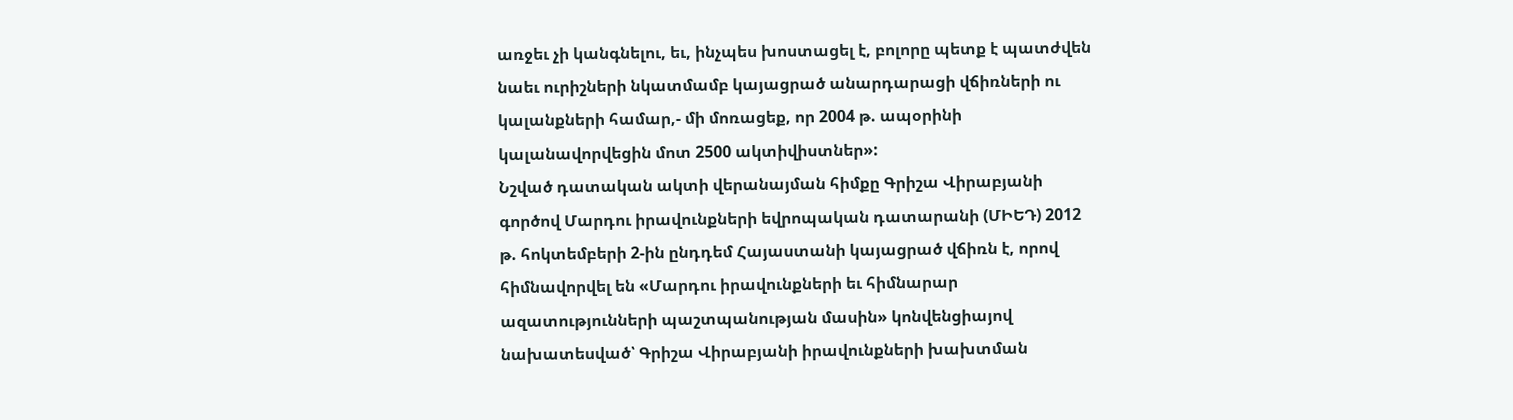առջեւ չի կանգնելու, եւ, ինչպես խոստացել է, բոլորը պետք է պատժվեն նաեւ ուրիշների նկատմամբ կայացրած անարդարացի վճիռների ու կալանքների համար,- մի մոռացեք, որ 2004 թ. ապօրինի կալանավորվեցին մոտ 2500 ակտիվիստներ»:
Նշված դատական ակտի վերանայման հիմքը Գրիշա Վիրաբյանի գործով Մարդու իրավունքների եվրոպական դատարանի (ՄԻԵԴ) 2012 թ. հոկտեմբերի 2-ին ընդդեմ Հայաստանի կայացրած վճիռն է, որով հիմնավորվել են «Մարդու իրավունքների եւ հիմնարար ազատությունների պաշտպանության մասին» կոնվենցիայով նախատեսված՝ Գրիշա Վիրաբյանի իրավունքների խախտման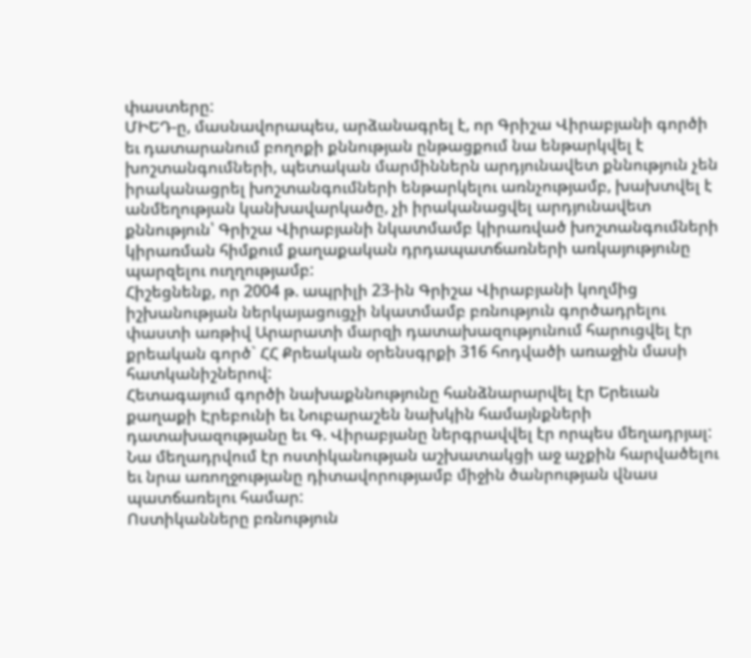փաստերը:
ՄԻԵԴ-ը, մասնավորապես, արձանագրել է, որ Գրիշա Վիրաբյանի գործի եւ դատարանում բողոքի քննության ընթացքում նա ենթարկվել է խոշտանգումների, պետական մարմիններն արդյունավետ քննություն չեն իրականացրել խոշտանգումների ենթարկելու առնչությամբ, խախտվել է անմեղության կանխավարկածը, չի իրականացվել արդյունավետ քննություն՝ Գրիշա Վիրաբյանի նկատմամբ կիրառված խոշտանգումների կիրառման հիմքում քաղաքական դրդապատճառների առկայությունը պարզելու ուղղությամբ:
Հիշեցնենք, որ 2004 թ. ապրիլի 23-ին Գրիշա Վիրաբյանի կողմից իշխանության ներկայացուցչի նկատմամբ բռնություն գործադրելու փաստի առթիվ Արարատի մարզի դատախազությունում հարուցվել էր քրեական գործ` ՀՀ Քրեական օրենսգրքի 316 հոդվածի առաջին մասի հատկանիշներով:
Հետագայում գործի նախաքննությունը հանձնարարվել էր Երեւան քաղաքի Էրեբունի եւ Նուբարաշեն նախկին համայնքների դատախազությանը եւ Գ. Վիրաբյանը ներգրավվել էր որպես մեղադրյալ: Նա մեղադրվում էր ոստիկանության աշխատակցի աջ աչքին հարվածելու եւ նրա առողջությանը դիտավորությամբ միջին ծանրության վնաս պատճառելու համար:
Ոստիկանները բռնություն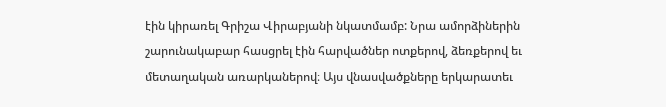էին կիրառել Գրիշա Վիրաբյանի նկատմամբ: Նրա ամորձիներին շարունակաբար հասցրել էին հարվածներ ոտքերով, ձեռքերով եւ մետաղական առարկաներով։ Այս վնասվածքները երկարատեւ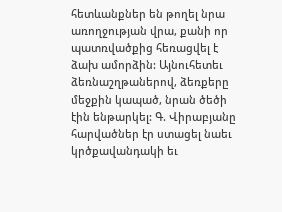հետևանքներ են թողել նրա առողջության վրա, քանի որ պատռվածքից հեռացվել է ձախ ամորձին: Այնուհետեւ ձեռնաշղթաներով, ձեռքերը մեջքին կապած, նրան ծեծի էին ենթարկել: Գ. Վիրաբյանը հարվածներ էր ստացել նաեւ կրծքավանդակի եւ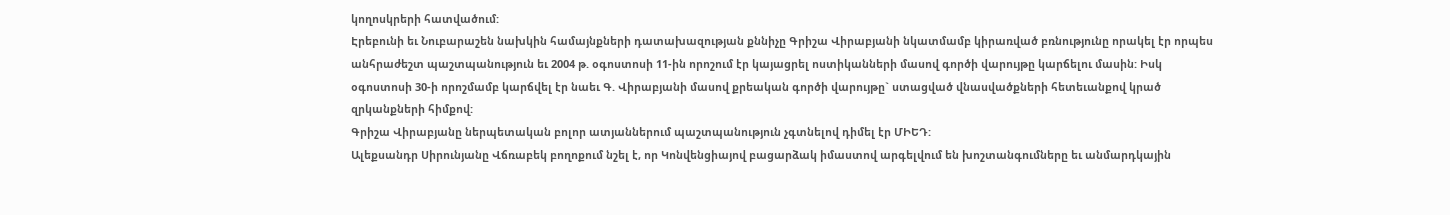կողոսկրերի հատվածում:
Էրեբունի եւ Նուբարաշեն նախկին համայնքների դատախազության քննիչը Գրիշա Վիրաբյանի նկատմամբ կիրառված բռնությունը որակել էր որպես անհրաժեշտ պաշտպանություն եւ 2004 թ. օգոստոսի 11-ին որոշում էր կայացրել ոստիկանների մասով գործի վարույթը կարճելու մասին: Իսկ օգոստոսի 30-ի որոշմամբ կարճվել էր նաեւ Գ. Վիրաբյանի մասով քրեական գործի վարույթը` ստացված վնասվածքների հետեւանքով կրած զրկանքների հիմքով:
Գրիշա Վիրաբյանը ներպետական բոլոր ատյաններում պաշտպանություն չգտնելով դիմել էր ՄԻԵԴ:
Ալեքսանդր Սիրունյանը Վճռաբեկ բողոքում նշել է, որ Կոնվենցիայով բացարձակ իմաստով արգելվում են խոշտանգումները եւ անմարդկային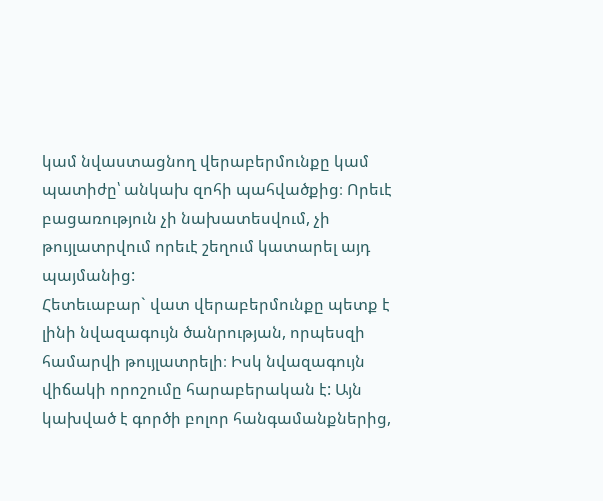կամ նվաստացնող վերաբերմունքը կամ պատիժը՝ անկախ զոհի պահվածքից։ Որեւէ բացառություն չի նախատեսվում, չի թույլատրվում որեւէ շեղում կատարել այդ պայմանից:
Հետեւաբար` վատ վերաբերմունքը պետք է լինի նվազագույն ծանրության, որպեսզի համարվի թույլատրելի։ Իսկ նվազագույն վիճակի որոշումը հարաբերական է: Այն կախված է գործի բոլոր հանգամանքներից,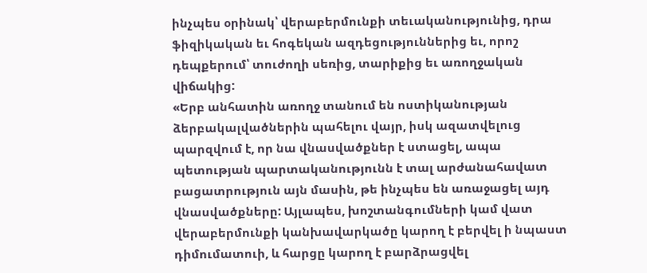ինչպես օրինակ՝ վերաբերմունքի տեւականությունից, դրա ֆիզիկական եւ հոգեկան ազդեցություններից եւ, որոշ դեպքերում՝ տուժողի սեռից, տարիքից եւ առողջական վիճակից:
«Երբ անհատին առողջ տանում են ոստիկանության ձերբակալվածներին պահելու վայր, իսկ ազատվելուց պարզվում է, որ նա վնասվածքներ է ստացել, ապա պետության պարտականությունն է տալ արժանահավատ բացատրություն այն մասին, թե ինչպես են առաջացել այդ վնասվածքները: Այլապես, խոշտանգումների կամ վատ վերաբերմունքի կանխավարկածը կարող է բերվել ի նպաստ դիմումատուի, և հարցը կարող է բարձրացվել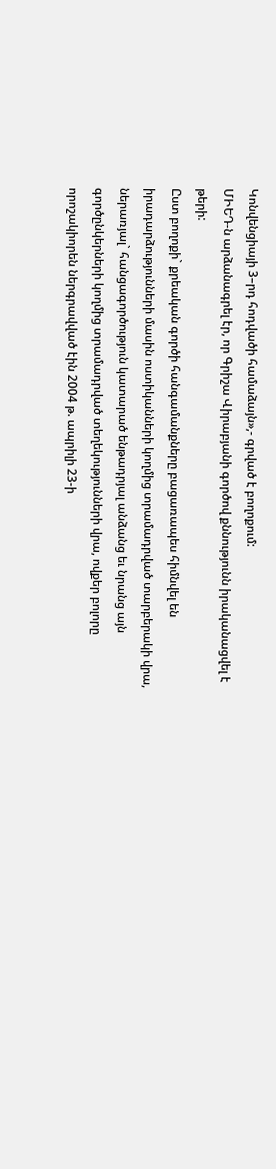Կոնվենցիայի 3–րդ հոդվածի համաձայն»,- գրված է բողոքում:
ՄԻԵԴ-ն արձանագրել էր, որ Գրիշա Վիրաբյանի գործով քննությունն իրականացվել է թերի:
Ըստ բողոքի` քրեական գործի հանգամանքները բացառապես հիմնվել են իրադարձությունների մասին ոստիկանների կողմից տրամադրված տարբերակի վրա, ներառյալ` հանցագործություն կատարած ենթադրյալ անձանց եւ նրանց այն գործընկերների կողմից տրամադրված տեղեկությունների վրա, ովքեր բոլորը որոշակիորեն ներգրավված էին 2004 թ. ապրիլի 23-ի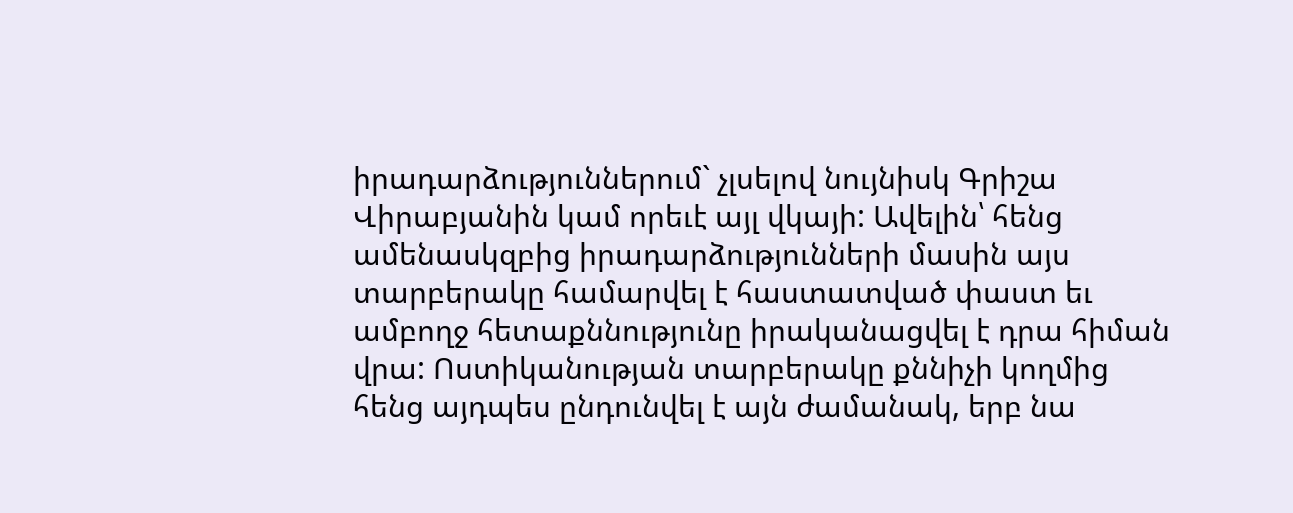իրադարձություններում` չլսելով նույնիսկ Գրիշա Վիրաբյանին կամ որեւէ այլ վկայի: Ավելին՝ հենց ամենասկզբից իրադարձությունների մասին այս տարբերակը համարվել է հաստատված փաստ եւ ամբողջ հետաքննությունը իրականացվել է դրա հիման վրա: Ոստիկանության տարբերակը քննիչի կողմից հենց այդպես ընդունվել է այն ժամանակ, երբ նա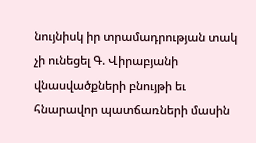նույնիսկ իր տրամադրության տակ չի ունեցել Գ. Վիրաբյանի վնասվածքների բնույթի եւ հնարավոր պատճառների մասին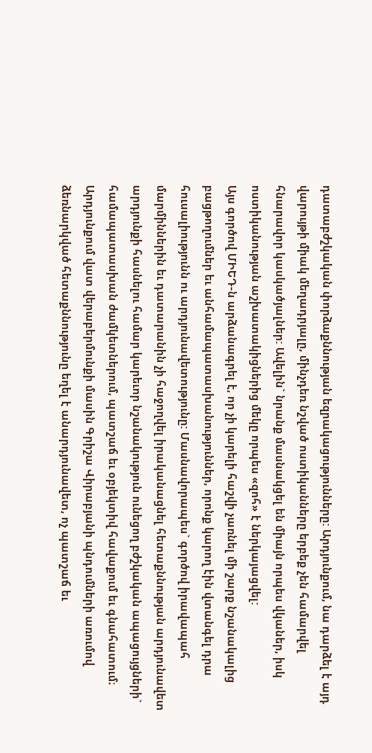դատաբժշկական փորձաքննության եզրակացությունները: Արդյունքում, նա դարձել է այդ վարույթի միակ մեղադրյալը, մինչդեռ նշված ոստիկանները երբեք չեն համարվել հնարավոր կասկածյալներ: Ավելին` նրանք մասնակցել են միայն որպես վկաներ, իսկ ոստիկանության աշխատակիցներից մեկը որպես «զոհ» է ներկայացվել:
Այս գործով ՄԻԵԴ-ն արձանագրել է, որ չի կարելի հաշվի չառնել մի շարք նշանակալից բացթողումներ եւ անհամապատասխանություններ, որոնք կարող էին վտանգել դրա հուսալիությունն ու արդյունավետությունը: Մասնավորապես` գործով իրավապահ մարմիններին եւ դատարանին չի հաջողվել իրականացնել հետաքննության արդյունավետ արդյունքի հասնելու համար կարեւոր նշանակություն ունեցող բժշկական ապացույցների` համապատասխան ժամկետներում, պատշաճ եւ օբյեկտիվ հավաքում եւ գնահատում։ Արդյունքում վատ վերաբերմունքի մասին Գրիշա Վիրաբյանի պնդումների առումով ձեռնարկված հետաքննությունը եղել է անարդյունավետ, ոչ պատշաճ եւ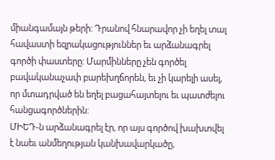միանգամայն թերի: Դրանով հնարավոր չի եղել տալ հավաստի եզրակացություններ եւ արձանագրել գործի փաստերը: Մարմինները չեն գործել բավականաչափ բարեխղճորեն, եւ չի կարելի ասել, որ մտադրված են եղել բացահայտելու եւ պատժելու հանցագործներին:
ՄԻԵԴ-ն արձանագրել էր, որ այս գործով խախտվել է նաեւ անմեղության կանխավարկածը,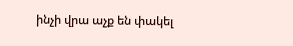ինչի վրա աչք են փակել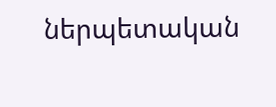ներպետական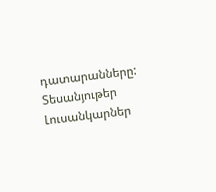դատարանները:
Տեսանյութեր
Լուսանկարներ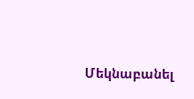Մեկնաբանել